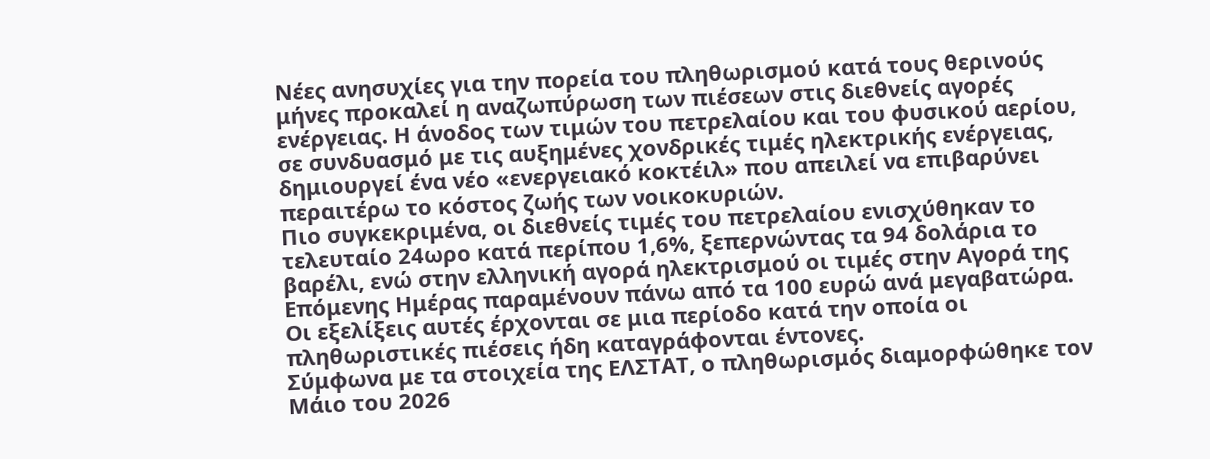Νέες ανησυχίες για την πορεία του πληθωρισμού κατά τους θερινούς μήνες προκαλεί η αναζωπύρωση των πιέσεων στις διεθνείς αγορές ενέργειας. Η άνοδος των τιμών του πετρελαίου και του φυσικού αερίου, σε συνδυασμό με τις αυξημένες χονδρικές τιμές ηλεκτρικής ενέργειας, δημιουργεί ένα νέο «ενεργειακό κοκτέιλ» που απειλεί να επιβαρύνει περαιτέρω το κόστος ζωής των νοικοκυριών.
Πιο συγκεκριμένα, οι διεθνείς τιμές του πετρελαίου ενισχύθηκαν το τελευταίο 24ωρο κατά περίπου 1,6%, ξεπερνώντας τα 94 δολάρια το βαρέλι, ενώ στην ελληνική αγορά ηλεκτρισμού οι τιμές στην Αγορά της Επόμενης Ημέρας παραμένουν πάνω από τα 100 ευρώ ανά μεγαβατώρα. Οι εξελίξεις αυτές έρχονται σε μια περίοδο κατά την οποία οι πληθωριστικές πιέσεις ήδη καταγράφονται έντονες.
Σύμφωνα με τα στοιχεία της ΕΛΣΤΑΤ, ο πληθωρισμός διαμορφώθηκε τον Μάιο του 2026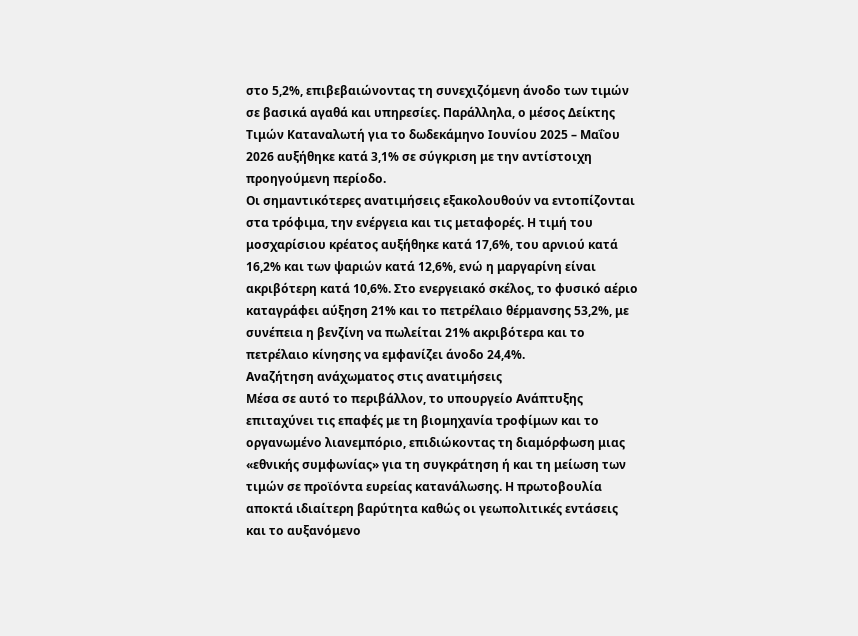στο 5,2%, επιβεβαιώνοντας τη συνεχιζόμενη άνοδο των τιμών σε βασικά αγαθά και υπηρεσίες. Παράλληλα, ο μέσος Δείκτης Τιμών Καταναλωτή για το δωδεκάμηνο Ιουνίου 2025 – Μαΐου 2026 αυξήθηκε κατά 3,1% σε σύγκριση με την αντίστοιχη προηγούμενη περίοδο.
Οι σημαντικότερες ανατιμήσεις εξακολουθούν να εντοπίζονται στα τρόφιμα, την ενέργεια και τις μεταφορές. Η τιμή του μοσχαρίσιου κρέατος αυξήθηκε κατά 17,6%, του αρνιού κατά 16,2% και των ψαριών κατά 12,6%, ενώ η μαργαρίνη είναι ακριβότερη κατά 10,6%. Στο ενεργειακό σκέλος, το φυσικό αέριο καταγράφει αύξηση 21% και το πετρέλαιο θέρμανσης 53,2%, με συνέπεια η βενζίνη να πωλείται 21% ακριβότερα και το πετρέλαιο κίνησης να εμφανίζει άνοδο 24,4%.
Αναζήτηση ανάχωματος στις ανατιμήσεις
Μέσα σε αυτό το περιβάλλον, το υπουργείο Ανάπτυξης επιταχύνει τις επαφές με τη βιομηχανία τροφίμων και το οργανωμένο λιανεμπόριο, επιδιώκοντας τη διαμόρφωση μιας «εθνικής συμφωνίας» για τη συγκράτηση ή και τη μείωση των τιμών σε προϊόντα ευρείας κατανάλωσης. Η πρωτοβουλία αποκτά ιδιαίτερη βαρύτητα καθώς οι γεωπολιτικές εντάσεις και το αυξανόμενο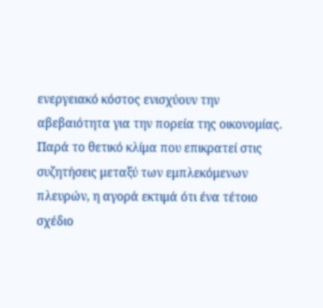ενεργειακό κόστος ενισχύουν την αβεβαιότητα για την πορεία της οικονομίας.
Παρά το θετικό κλίμα που επικρατεί στις συζητήσεις μεταξύ των εμπλεκόμενων πλευρών, η αγορά εκτιμά ότι ένα τέτοιο σχέδιο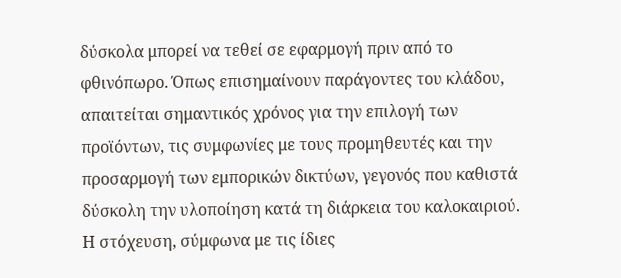δύσκολα μπορεί να τεθεί σε εφαρμογή πριν από το φθινόπωρο. Όπως επισημαίνουν παράγοντες του κλάδου, απαιτείται σημαντικός χρόνος για την επιλογή των προϊόντων, τις συμφωνίες με τους προμηθευτές και την προσαρμογή των εμπορικών δικτύων, γεγονός που καθιστά δύσκολη την υλοποίηση κατά τη διάρκεια του καλοκαιριού.
Η στόχευση, σύμφωνα με τις ίδιες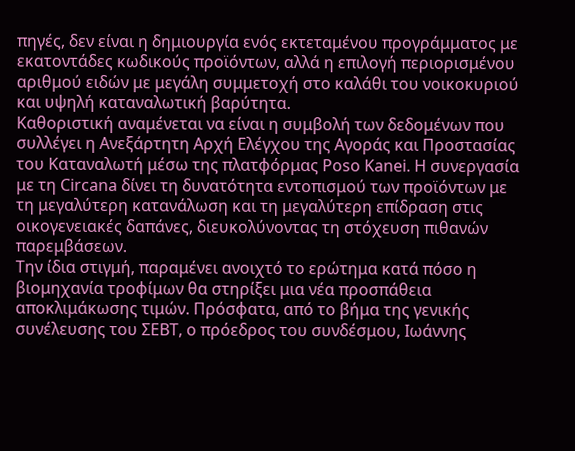πηγές, δεν είναι η δημιουργία ενός εκτεταμένου προγράμματος με εκατοντάδες κωδικούς προϊόντων, αλλά η επιλογή περιορισμένου αριθμού ειδών με μεγάλη συμμετοχή στο καλάθι του νοικοκυριού και υψηλή καταναλωτική βαρύτητα.
Καθοριστική αναμένεται να είναι η συμβολή των δεδομένων που συλλέγει η Ανεξάρτητη Αρχή Ελέγχου της Αγοράς και Προστασίας του Καταναλωτή μέσω της πλατφόρμας Poso Kanei. Η συνεργασία με τη Circana δίνει τη δυνατότητα εντοπισμού των προϊόντων με τη μεγαλύτερη κατανάλωση και τη μεγαλύτερη επίδραση στις οικογενειακές δαπάνες, διευκολύνοντας τη στόχευση πιθανών παρεμβάσεων.
Την ίδια στιγμή, παραμένει ανοιχτό το ερώτημα κατά πόσο η βιομηχανία τροφίμων θα στηρίξει μια νέα προσπάθεια αποκλιμάκωσης τιμών. Πρόσφατα, από το βήμα της γενικής συνέλευσης του ΣΕΒΤ, ο πρόεδρος του συνδέσμου, Ιωάννης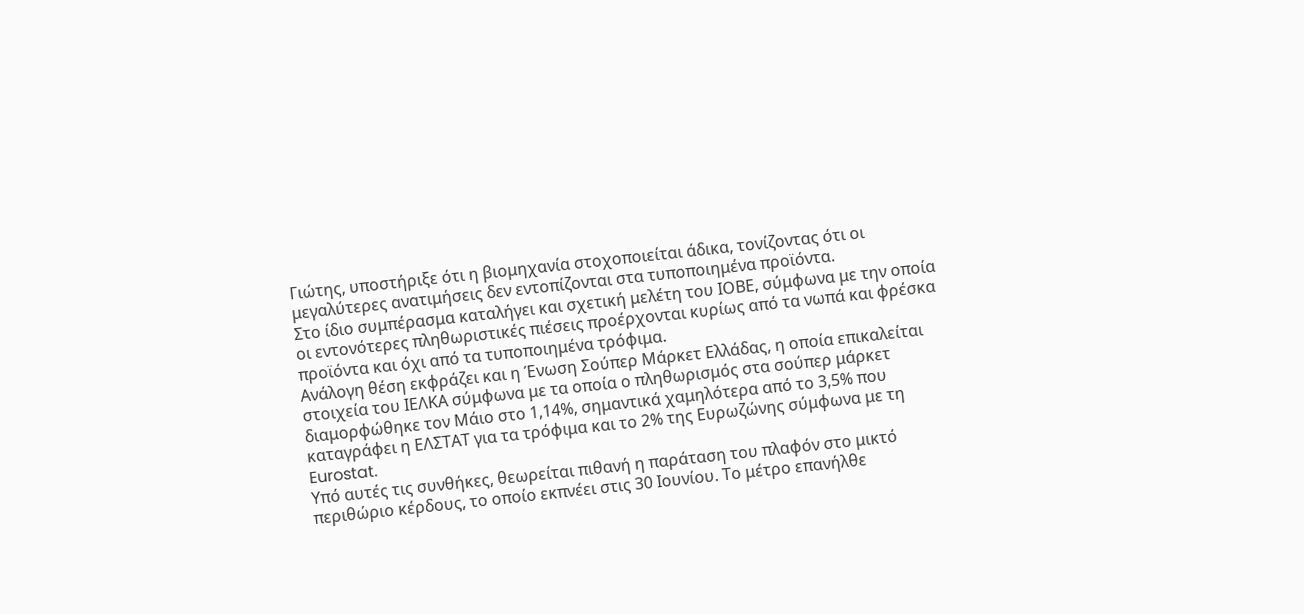Γιώτης, υποστήριξε ότι η βιομηχανία στοχοποιείται άδικα, τονίζοντας ότι οι μεγαλύτερες ανατιμήσεις δεν εντοπίζονται στα τυποποιημένα προϊόντα.
Στο ίδιο συμπέρασμα καταλήγει και σχετική μελέτη του ΙΟΒΕ, σύμφωνα με την οποία οι εντονότερες πληθωριστικές πιέσεις προέρχονται κυρίως από τα νωπά και φρέσκα προϊόντα και όχι από τα τυποποιημένα τρόφιμα.
Ανάλογη θέση εκφράζει και η Ένωση Σούπερ Μάρκετ Ελλάδας, η οποία επικαλείται στοιχεία του ΙΕΛΚΑ σύμφωνα με τα οποία ο πληθωρισμός στα σούπερ μάρκετ διαμορφώθηκε τον Μάιο στο 1,14%, σημαντικά χαμηλότερα από το 3,5% που καταγράφει η ΕΛΣΤΑΤ για τα τρόφιμα και το 2% της Ευρωζώνης σύμφωνα με τη Eurostat.
Υπό αυτές τις συνθήκες, θεωρείται πιθανή η παράταση του πλαφόν στο μικτό περιθώριο κέρδους, το οποίο εκπνέει στις 30 Ιουνίου. Το μέτρο επανήλθε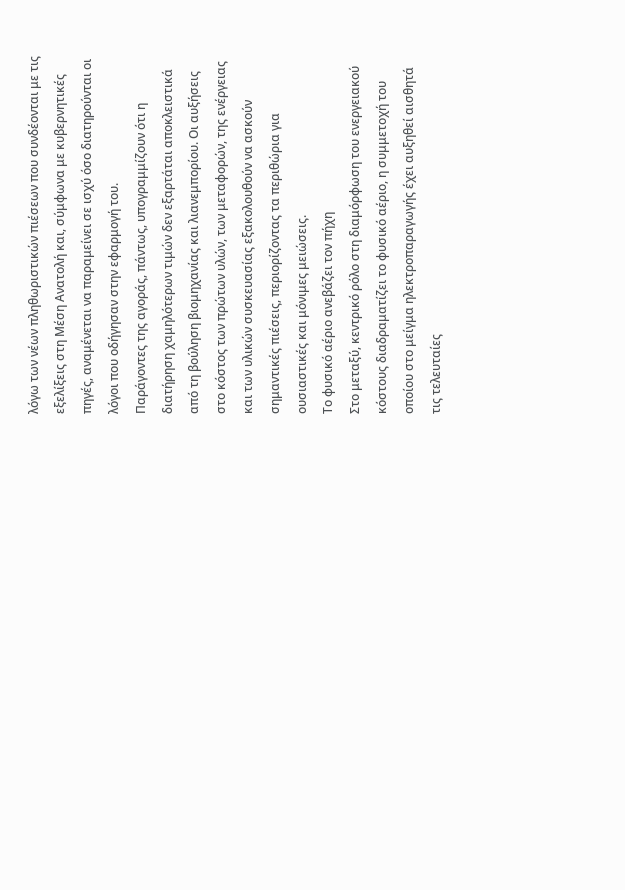λόγω των νέων πληθωριστικών πιέσεων που συνδέονται με τις εξελίξεις στη Μέση Ανατολή και, σύμφωνα με κυβερνητικές πηγές, αναμένεται να παραμείνει σε ισχύ όσο διατηρούνται οι λόγοι που οδήγησαν στην εφαρμογή του.
Παράγοντες της αγοράς, πάντως, υπογραμμίζουν ότι η διατήρηση χαμηλότερων τιμών δεν εξαρτάται αποκλειστικά από τη βούληση βιομηχανίας και λιανεμπορίου. Οι αυξήσεις στο κόστος των πρώτων υλών, των μεταφορών, της ενέργειας και των υλικών συσκευασίας εξακολουθούν να ασκούν σημαντικές πιέσεις, περιορίζοντας τα περιθώρια για ουσιαστικές και μόνιμες μειώσεις.
Το φυσικό αέριο ανεβάζει τον πήχη
Στο μεταξύ, κεντρικό ρόλο στη διαμόρφωση του ενεργειακού κόστους διαδραματίζει το φυσικό αέριο, η συμμετοχή του οποίου στο μείγμα ηλεκτροπαραγωγής έχει αυξηθεί αισθητά τις τελευταίες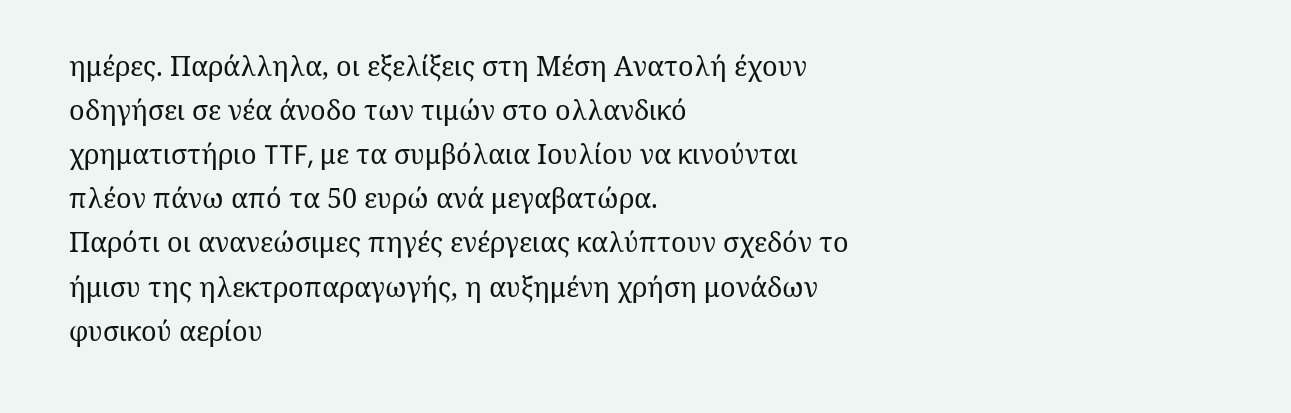ημέρες. Παράλληλα, οι εξελίξεις στη Μέση Ανατολή έχουν οδηγήσει σε νέα άνοδο των τιμών στο ολλανδικό χρηματιστήριο TTF, με τα συμβόλαια Ιουλίου να κινούνται πλέον πάνω από τα 50 ευρώ ανά μεγαβατώρα.
Παρότι οι ανανεώσιμες πηγές ενέργειας καλύπτουν σχεδόν το ήμισυ της ηλεκτροπαραγωγής, η αυξημένη χρήση μονάδων φυσικού αερίου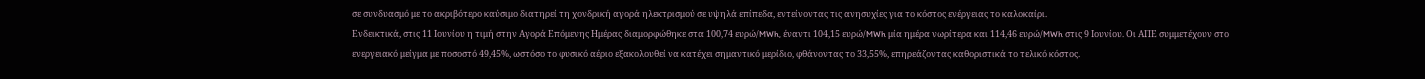σε συνδυασμό με το ακριβότερο καύσιμο διατηρεί τη χονδρική αγορά ηλεκτρισμού σε υψηλά επίπεδα, εντείνοντας τις ανησυχίες για το κόστος ενέργειας το καλοκαίρι.
Ενδεικτικά, στις 11 Ιουνίου η τιμή στην Αγορά Επόμενης Ημέρας διαμορφώθηκε στα 100,74 ευρώ/MWh, έναντι 104,15 ευρώ/MWh μία ημέρα νωρίτερα και 114,46 ευρώ/MWh στις 9 Ιουνίου. Οι ΑΠΕ συμμετέχουν στο ενεργειακό μείγμα με ποσοστό 49,45%, ωστόσο το φυσικό αέριο εξακολουθεί να κατέχει σημαντικό μερίδιο, φθάνοντας το 33,55%, επηρεάζοντας καθοριστικά το τελικό κόστος.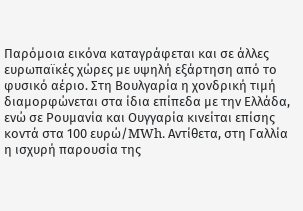Παρόμοια εικόνα καταγράφεται και σε άλλες ευρωπαϊκές χώρες με υψηλή εξάρτηση από το φυσικό αέριο. Στη Βουλγαρία η χονδρική τιμή διαμορφώνεται στα ίδια επίπεδα με την Ελλάδα, ενώ σε Ρουμανία και Ουγγαρία κινείται επίσης κοντά στα 100 ευρώ/MWh. Αντίθετα, στη Γαλλία η ισχυρή παρουσία της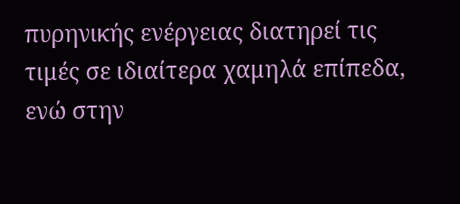πυρηνικής ενέργειας διατηρεί τις τιμές σε ιδιαίτερα χαμηλά επίπεδα, ενώ στην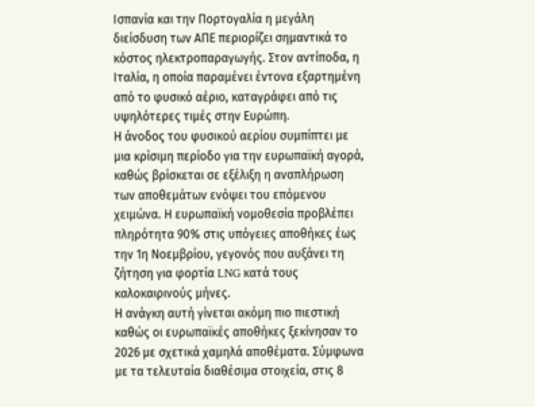Ισπανία και την Πορτογαλία η μεγάλη διείσδυση των ΑΠΕ περιορίζει σημαντικά το κόστος ηλεκτροπαραγωγής. Στον αντίποδα, η Ιταλία, η οποία παραμένει έντονα εξαρτημένη από το φυσικό αέριο, καταγράφει από τις υψηλότερες τιμές στην Ευρώπη.
Η άνοδος του φυσικού αερίου συμπίπτει με μια κρίσιμη περίοδο για την ευρωπαϊκή αγορά, καθώς βρίσκεται σε εξέλιξη η αναπλήρωση των αποθεμάτων ενόψει του επόμενου χειμώνα. Η ευρωπαϊκή νομοθεσία προβλέπει πληρότητα 90% στις υπόγειες αποθήκες έως την 1η Νοεμβρίου, γεγονός που αυξάνει τη ζήτηση για φορτία LNG κατά τους καλοκαιρινούς μήνες.
Η ανάγκη αυτή γίνεται ακόμη πιο πιεστική καθώς οι ευρωπαϊκές αποθήκες ξεκίνησαν το 2026 με σχετικά χαμηλά αποθέματα. Σύμφωνα με τα τελευταία διαθέσιμα στοιχεία, στις 8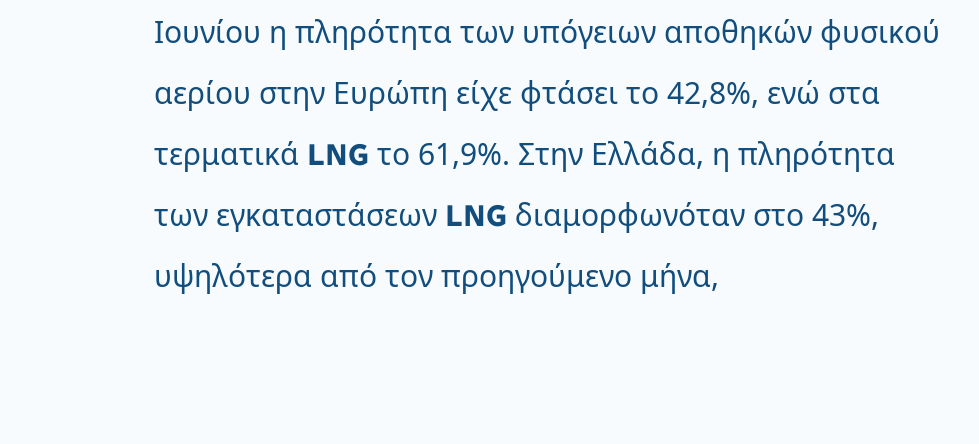Ιουνίου η πληρότητα των υπόγειων αποθηκών φυσικού αερίου στην Ευρώπη είχε φτάσει το 42,8%, ενώ στα τερματικά LNG το 61,9%. Στην Ελλάδα, η πληρότητα των εγκαταστάσεων LNG διαμορφωνόταν στο 43%, υψηλότερα από τον προηγούμενο μήνα,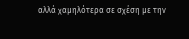αλλά χαμηλότερα σε σχέση με την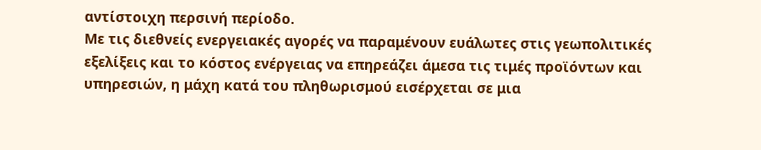αντίστοιχη περσινή περίοδο.
Με τις διεθνείς ενεργειακές αγορές να παραμένουν ευάλωτες στις γεωπολιτικές εξελίξεις και το κόστος ενέργειας να επηρεάζει άμεσα τις τιμές προϊόντων και υπηρεσιών, η μάχη κατά του πληθωρισμού εισέρχεται σε μια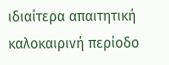ιδιαίτερα απαιτητική καλοκαιρινή περίοδο